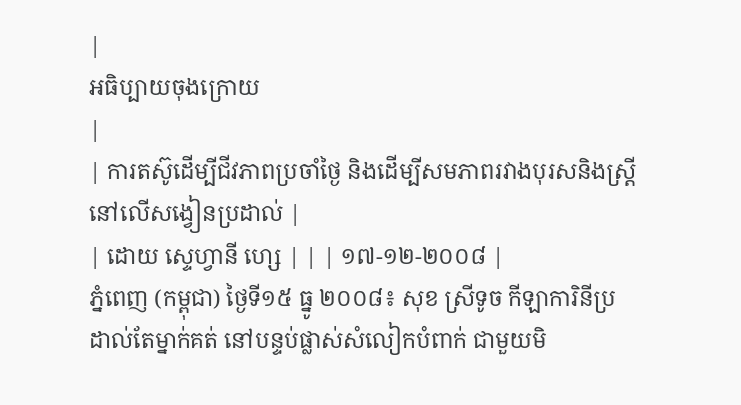|
អធិប្បាយចុងក្រោយ
|
| ការតស៊ូដើម្បីជីវភាពប្រចាំថ្ងៃ និងដើម្បីសមភាពរវាងបុរសនិងស្រ្តី នៅលើសង្វៀនប្រដាល់ |
| ដោយ ស្ទេហ្វានី ហ្សេ | | | ១៧-១២-២០០៨ |
ភ្នំពេញ (កម្ពុជា) ថ្ងៃទី១៥ ធ្នូ ២០០៨៖ សុខ ស្រីទូច កីឡាការិនីប្រដាល់តែម្នាក់គត់ នៅបន្ទប់ផ្លាស់សំលៀកបំពាក់ ជាមួយមិ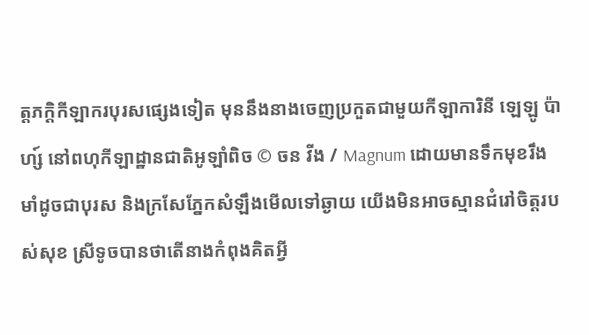ត្តភក្តិកីឡាករបុរសផ្សេងទៀត មុននឹងនាងចេញប្រកួតជាមួយកីឡាការិនី ឡេឡូ ប៉ាហ្ស៍ នៅពហុកីឡាដ្ឋានជាតិអូឡាំពិច © ចន វីង / Magnum ដោយមានទឹកមុខរឹងមាំដូចជាបុរស និងក្រសែភ្នែកសំឡឹងមើលទៅឆ្ងាយ យើងមិនអាចស្មានជំរៅចិត្តរបស់សុខ ស្រីទូចបានថាតើនាងកំពុងគិតអ្វី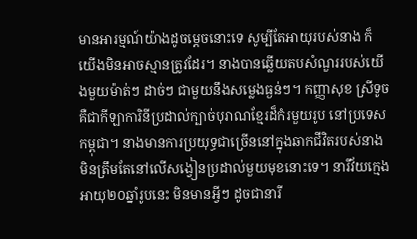មានអារម្មណ៍យ៉ាងដូចម្តេចនោះទេ សូម្បីតែអាយុរបស់នាង ក៏យើងមិនអាចស្មានត្រូវដែរ។ នាងបានឆ្លើយតបសំណួររបស់យើងមួយម៉ាត់ៗ ដាច់ៗ ជាមួយនឹងសម្លេងធ្ងន់ៗ។ កញ្ញាសុខ ស្រីទូច គឺជាកីឡាការិនីប្រដាល់ក្បាច់បុរាណខ្មែរដ៏កំរមួយរូប នៅប្រទេសកម្ពុជា។ នាងមានការប្រយុទ្ធជាច្រើននៅក្នុងឆាកជីវិតរបស់នាង មិនត្រឹមតែនៅលើសង្វៀនប្រដាល់មួយមុខនោះទេ។ នារីវ័យក្មេង អាយុ២០ឆ្នាំរូបនេះ មិនមានអ្វីៗ ដូចជានារី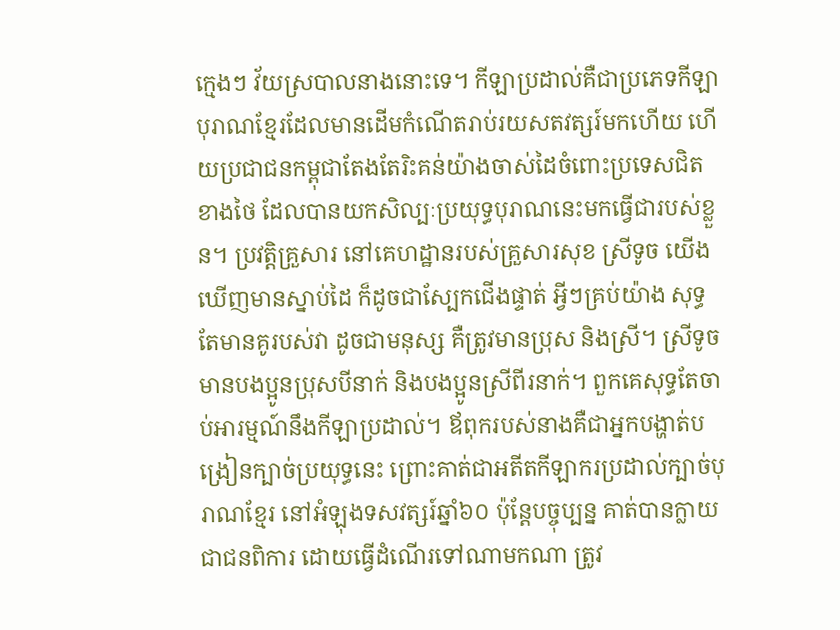ក្មេងៗ វ័យស្របាលនាងនោះទេ។ កីឡាប្រដាល់គឺជាប្រភេទកីឡាបុរាណខ្មែរដែលមានដើមកំណើតរាប់រយសតវត្សរ៍មកហើយ ហើយប្រជាជនកម្ពុជាតែងតែរិះគន់យ៉ាងចាស់ដៃចំពោះប្រទេសជិតខាងថៃ ដែលបានយកសិល្បៈប្រយុទ្ធបុរាណនេះមកធ្វើជារបស់ខ្លួន។ ប្រវត្តិគ្រួសារ នៅគេហដ្ឋានរបស់គ្រួសារសុខ ស្រីទូច យើងឃើញមានស្នាប់ដៃ ក៏ដូចជាស្បែកជើងផ្ទាត់ អ្វីៗគ្រប់យ៉ាង សុទ្ធតែមានគូរបស់វា ដូចជាមនុស្ស គឺត្រូវមានប្រុស និងស្រី។ ស្រីទូច មានបងប្អូនប្រុសបីនាក់ និងបងប្អូនស្រីពីរនាក់។ ពួកគេសុទ្ធតែចាប់អារម្មណ៍នឹងកីឡាប្រដាល់។ ឪពុករបស់នាងគឺជាអ្នកបង្ហាត់បង្រៀនក្បាច់ប្រយុទ្ធនេះ ព្រោះគាត់ជាអតីតកីឡាករប្រដាល់ក្បាច់បុរាណខ្មែរ នៅអំឡុងទសវត្សរ៍ឆ្នាំ៦០ ប៉ុន្តែបច្ចុប្បន្ន គាត់បានក្លាយជាជនពិការ ដោយធ្វើដំណើរទៅណាមកណា ត្រូវ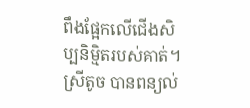ពឹងផ្អែកលើជើងសិប្បនិម្មិតរបស់គាត់។
ស្រីតូច បានពន្យល់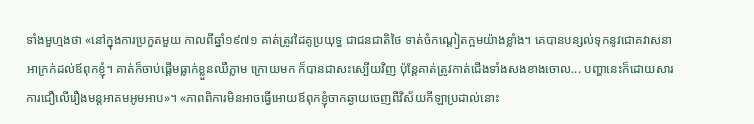ទាំងមួហ្មងថា «នៅក្នុងការប្រកួតមួយ កាលពីឆ្នាំ១៩៧១ គាត់ត្រូវដៃគូប្រយុទ្ធ ជាជនជាតិថៃ ទាត់ចំកណ្តៀតក្អមយ៉ាងខ្លាំង។ គេបានបន្សល់ទុកនូវជោគវាសនាអាក្រក់ដល់ឪពុកខ្ញុំ។ គាត់ក៏ចាប់ផ្តើមធ្លាក់ខ្លួនឈឺភ្លាម ក្រោយមក ក៏បានជាសះស្បើយវិញ ប៉ុន្តែគាត់ត្រូវកាត់ជើងទាំងសងខាងចោល... បញ្ហានេះក៏ដោយសារការជឿលើរឿងមន្តអាគមអូមអាប»។ «ភាពពិការមិនអាចធ្វើអោយឪពុកខ្ញុំចាកឆ្ងាយចេញពីវិស័យកីឡាប្រដាល់នោះ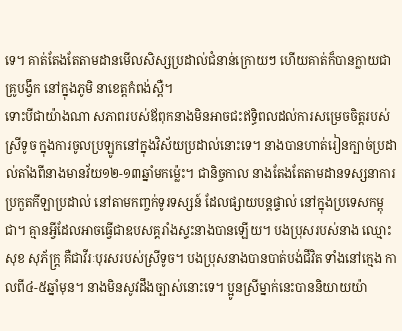ទេ។ គាត់តែងតែតាមដានមើលសិស្សប្រដាល់ជំនាន់ក្រោយៗ ហើយគាត់ក៏បានក្លាយជាគ្រូបង្វឹក នៅក្នុងភូមិ នាខេត្តកំពង់ស្ពឺ។
ទោះបីជាយ៉ាងណា សភាពរបស់ឪពុកនាងមិនអាចជះឥទ្ធិពលដល់ការសម្រេចចិត្តរបស់ស្រីទូច ក្នុងការចូលប្រឡូកនៅក្នុងវិស័យប្រដាល់នោះទេ។ នាងបានហាត់រៀនក្បាច់ប្រដាល់តាំងពីនាងមានវ័យ១២-១៣ឆ្នាំមកម្ល៉េះ។ ជានិច្ចកាល នាងតែងតែតាមដានទស្សនាការប្រកួតកីឡាប្រដាល់ នៅតាមកញ្ចក់ទូរទស្សន៍ ដែលផ្សាយបន្តផ្ទាល់ នៅក្នុងប្រទេសកម្ពុជា។ គ្មានអ្វីដែលអាចធ្វើជាឧបសគ្គរាំងស្ទះនាងបានឡើយ។ បងប្រុសរបស់នាង ឈ្មោះសុខ សុភ័ក្រ្ត គឺជាវីរៈបុរសរបស់ស្រីទូច។ បងប្រុសនាងបានបាត់បង់ជីវិត ទាំងនៅក្មេង កាលពី៤-៥ឆ្នាំមុន។ នាងមិនសូវដឹងច្បាស់នោះទេ។ ប្អូនស្រីម្នាក់នេះបាននិយាយយ៉ា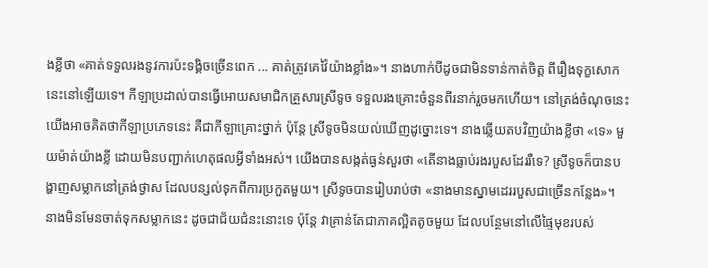ងខ្លីថា «គាត់ទទួលរងនូវការប៉ះទង្គិចច្រើនពេក ... គាត់ត្រូវគេវ៉ៃយ៉ាងខ្លាំង»។ នាងហាក់បីដូចជាមិនទាន់កាត់ចិត្ត ពីរឿងទុក្ខសោកនេះនៅឡើយទេ។ កីឡាប្រដាល់បានធ្វើអោយសមាជិកគ្រួសារស្រីទូច ទទួលរងគ្រោះចំនួនពីរនាក់រួចមកហើយ។ នៅត្រង់ចំណុចនេះ យើងអាចគិតថាកីឡាប្រភេទនេះ គឺជាកីឡាគ្រោះថ្នាក់ ប៉ុន្តែ ស្រីទូចមិនយល់ឃើញដូច្នោះទេ។ នាងឆ្លើយតបវិញយ៉ាងខ្លីថា «ទេ» មួយម៉ាត់យ៉ាងខ្លី ដោយមិនបញ្ជាក់ហេតុផលអ្វីទាំងអស់។ យើងបានសង្កត់ធ្ងន់សួរថា «តើនាងធ្លាប់រងរបួសដែររឺទេ? ស្រីទូចក៏បានបង្ហាញសម្លាកនៅត្រង់ថ្ងាស ដែលបន្សល់ទុកពីការប្រកួតមួយ។ ស្រីទូចបានរៀបរាប់ថា «នាងមានស្នាមដេររបួសជាច្រើនកន្លែង»។ នាងមិនមែនចាត់ទុកសម្លាកនេះ ដូចជាជ័យជំនះនោះទេ ប៉ុន្តែ វាគ្រាន់តែជាភាគល្អិតតូចមួយ ដែលបន្ថែមនៅលើផ្ទៃមុខរបស់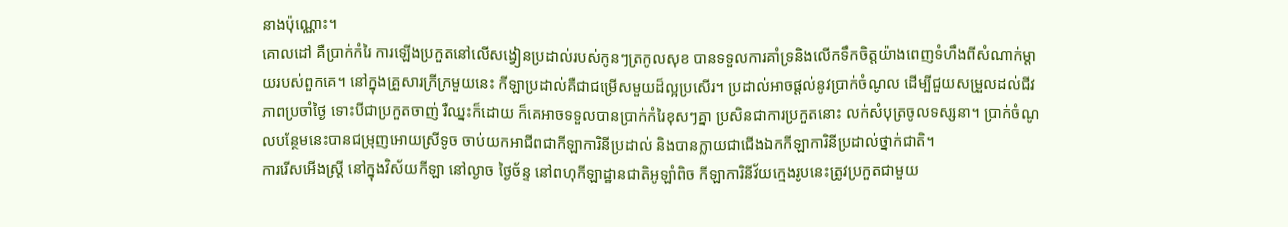នាងប៉ុណ្ណោះ។
គោលដៅ គឺប្រាក់កំរៃ ការឡើងប្រកួតនៅលើសង្វៀនប្រដាល់របស់កូនៗត្រកូលសុខ បានទទួលការគាំទ្រនិងលើកទឹកចិត្តយ៉ាងពេញទំហឹងពីសំណាក់ម្តាយរបស់ពួកគេ។ នៅក្នុងគ្រួសារក្រីក្រមួយនេះ កីឡាប្រដាល់គឺជាជម្រើសមួយដ៏ល្អប្រសើរ។ ប្រដាល់អាចផ្តល់នូវប្រាក់ចំណូល ដើម្បីជួយសម្រួលដល់ជីវភាពប្រចាំថ្ងៃ ទោះបីជាប្រកួតចាញ់ រឺឈ្នះក៏ដោយ ក៏គេអាចទទួលបានប្រាក់កំរៃខុសៗគ្នា ប្រសិនជាការប្រកួតនោះ លក់សំបុត្រចូលទស្សនា។ ប្រាក់ចំណូលបន្ថែមនេះបានជម្រុញអោយស្រីទូច ចាប់យកអាជីពជាកីឡាការិនីប្រដាល់ និងបានក្លាយជាជើងឯកកីឡាការិនីប្រដាល់ថ្នាក់ជាតិ។
ការរើសអើងស្រ្តី នៅក្នុងវិស័យកីឡា នៅល្ងាច ថ្ងៃច័ន្ទ នៅពហុកីឡាដ្ឋានជាតិអូឡាំពិច កីឡាការិនីវ័យក្មេងរូបនេះត្រូវប្រកួតជាមួយ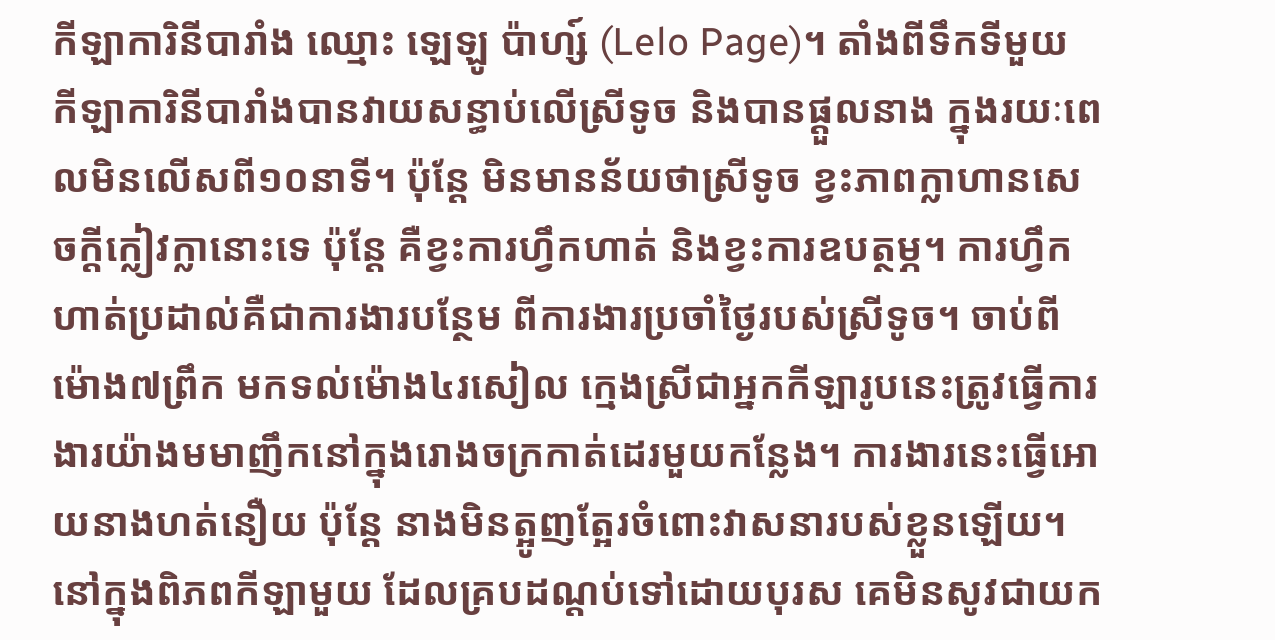កីឡាការិនីបារាំង ឈ្មោះ ឡេឡូ ប៉ាហ្ស៍ (Lelo Page)។ តាំងពីទឹកទីមួយ កីឡាការិនីបារាំងបានវាយសន្ធាប់លើស្រីទូច និងបានផ្តួលនាង ក្នុងរយៈពេលមិនលើសពី១០នាទី។ ប៉ុន្តែ មិនមានន័យថាស្រីទូច ខ្វះភាពក្លាហានសេចក្តីក្លៀវក្លានោះទេ ប៉ុន្តែ គឺខ្វះការហ្វឹកហាត់ និងខ្វះការឧបត្ថម្ភ។ ការហ្វឹកហាត់ប្រដាល់គឺជាការងារបន្ថែម ពីការងារប្រចាំថ្ងៃរបស់ស្រីទូច។ ចាប់ពីម៉ោង៧ព្រឹក មកទល់ម៉ោង៤រសៀល ក្មេងស្រីជាអ្នកកីឡារូបនេះត្រូវធ្វើការងារយ៉ាងមមាញឹកនៅក្នុងរោងចក្រកាត់ដេរមួយកន្លែង។ ការងារនេះធ្វើអោយនាងហត់នឿយ ប៉ុន្តែ នាងមិនត្អូញត្អែរចំពោះវាសនារបស់ខ្លួនឡើយ។
នៅក្នុងពិភពកីឡាមួយ ដែលគ្របដណ្តប់ទៅដោយបុរស គេមិនសូវជាយក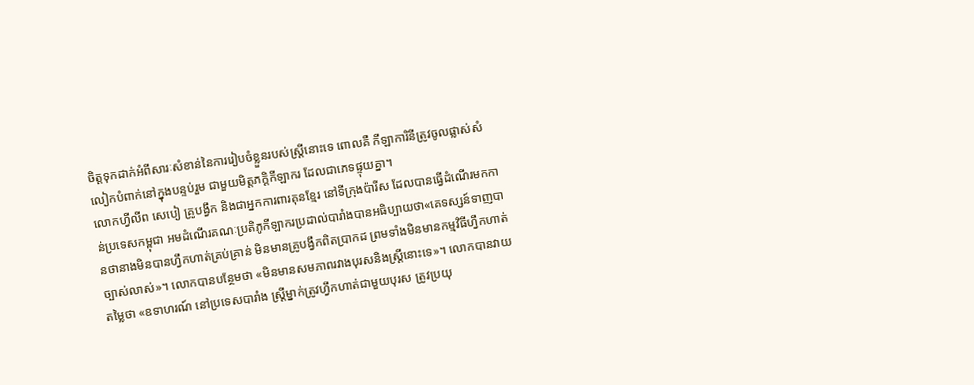ចិត្តទុកដាក់អំពីសារៈសំខាន់នៃការរៀបចំខ្លួនរបស់ស្រ្តីនោះទេ ពោលគឺ កីឡាការិនីត្រូវចូលផ្លាស់សំលៀកបំពាក់នៅក្នុងបន្ទប់រួម ជាមួយមិត្តភក្តិកីឡាករ ដែលជាភេទផ្ទុយគ្នា។
លោកហ្វីលីព សេបៀ គ្រូបង្វឹក និងជាអ្នកការពារគុនខ្មែរ នៅទីក្រុងប៉ារីស ដែលបានធ្វើដំណើរមកកាន់ប្រទេសកម្ពុជា អមដំណើរគណៈប្រតិភូកីឡាករប្រដាល់បារាំងបានអធិប្បាយថា«គេទស្សន៍ទាញបានថានាងមិនបានហ្វឹកហាត់គ្រប់គ្រាន់ មិនមានគ្រូបង្វឹកពិតប្រាកដ ព្រមទាំងមិនមានកម្មវិធីហ្វឹកហាត់ច្បាស់លាស់»។ លោកបានបន្ថែមថា «មិនមានសមភាពរវាងបុរសនិងស្រ្តីនោះទេ»។ លោកបានវាយតម្លៃថា «ឧទាហរណ៍ នៅប្រទេសបារាំង ស្រ្តីម្នាក់ត្រូវហ្វឹកហាត់ជាមួយបុរស ត្រូវប្រយុ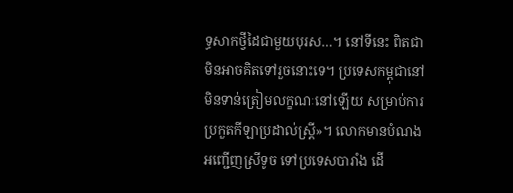ទ្ធសាកថ្វីដៃជាមួយបុរស…។ នៅទីនេះ ពិតជាមិនអាចគិតទៅរួចនោះទេ។ ប្រទេសកម្ពុជានៅមិនទាន់ត្រៀមលក្ខណៈនៅឡើយ សម្រាប់ការប្រកួតកីឡាប្រដាល់ស្រ្តី»។ លោកមានបំណងអញ្ជើញស្រីទូច ទៅប្រទេសបារាំង ដើ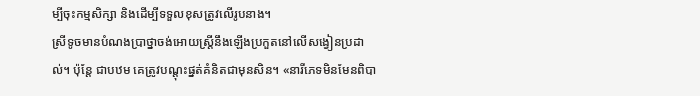ម្បីចុះកម្មសិក្សា និងដើម្បីទទួលខុសត្រូវលើរូបនាង។
ស្រីទូចមានបំណងប្រាថ្នាចង់អោយស្រ្តីនឹងឡើងប្រកួតនៅលើសង្វៀនប្រដាល់។ ប៉ុន្តែ ជាបឋម គេត្រូវបណ្តុះផ្នត់គំនិតជាមុនសិន។ «នារីភេទមិនមែនពិបា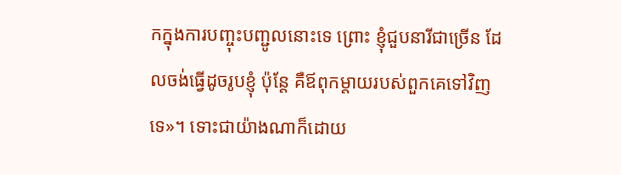កក្នុងការបញ្ចុះបញ្ជូលនោះទេ ព្រោះ ខ្ញុំជួបនារីជាច្រើន ដែលចង់ធ្វើដូចរូបខ្ញុំ ប៉ុន្តែ គឺឪពុកម្តាយរបស់ពួកគេទៅវិញទេ»។ ទោះជាយ៉ាងណាក៏ដោយ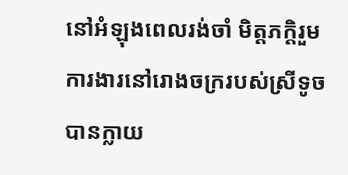នៅអំឡុងពេលរង់ចាំ មិត្តភក្តិរួមការងារនៅរោងចក្ររបស់ស្រីទូច បានក្លាយ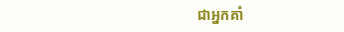ជាអ្នកគាំ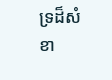ទ្រដ៏សំខា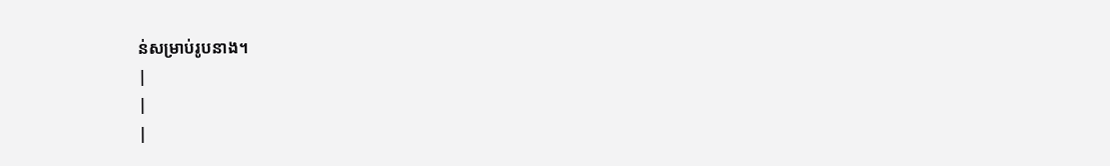ន់សម្រាប់រូបនាង។
|
|
|